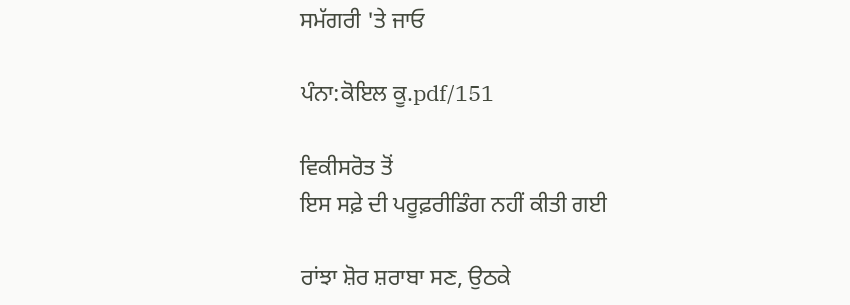ਸਮੱਗਰੀ 'ਤੇ ਜਾਓ

ਪੰਨਾ:ਕੋਇਲ ਕੂ.pdf/151

ਵਿਕੀਸਰੋਤ ਤੋਂ
ਇਸ ਸਫ਼ੇ ਦੀ ਪਰੂਫ਼ਰੀਡਿੰਗ ਨਹੀਂ ਕੀਤੀ ਗਈ

ਰਾਂਝਾ ਸ਼ੋਰ ਸ਼ਰਾਬਾ ਸਣ, ਉਠਕੇ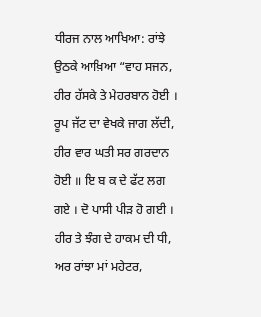ਧੀਰਜ ਨਾਲ ਆਖਿਆ: ਰਾਂਝੇ ਉਠਕੇ ਆਖ਼ਿਆ “ਵਾਹ ਸਜਨ, ਹੀਰ ਹੱਸਕੇ ਤੇ ਮੇਹਰਬਾਨ ਹੋਈ । ਰੂਪ ਜੱਟ ਦਾ ਵੇਖਕੇ ਜਾਗ ਲੱਦੀ, ਹੀਰ ਵਾਰ ਘਤੀ ਸਰ ਗਰਦਾਨ ਹੋਈ ॥ ਇ ਬ ਕ ਦੇ ਫੱਟ ਲਗ ਗਏ । ਦੋ ਪਾਸੀ ਪੀੜ ਹੋ ਗਈ । ਹੀਰ ਤੇ ਝੰਗ ਦੇ ਹਾਕਮ ਦੀ ਧੀ, ਅਰ ਰਾਂਝਾ ਮਾਂ ਮਹੇਟਰ,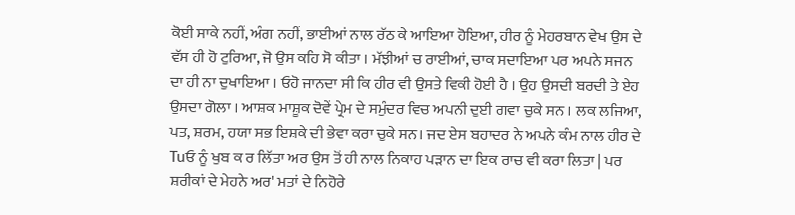ਕੋਈ ਸਾਕੇ ਨਹੀਂ, ਅੰਗ ਨਹੀਂ, ਭਾਈਆਂ ਨਾਲ ਰੱਠ ਕੇ ਆਇਆ ਹੋਇਆ, ਹੀਰ ਨੂੰ ਮੇਹਰਬਾਨ ਵੇਖ ਉਸ ਦੇ ਵੱਸ ਹੀ ਹੋ ਟੁਰਿਆ, ਜੋ ਉਸ ਕਹਿ ਸੋ ਕੀਤਾ । ਮੱਝੀਆਂ ਚ ਰਾਈਆਂ, ਚਾਕ ਸਦਾਇਆ ਪਰ ਅਪਨੇ ਸਜਨ ਦਾ ਹੀ ਨਾ ਦੁਖਾਇਆ । ਓਹੋ ਜਾਨਦਾ ਸੀ ਕਿ ਹੀਰ ਵੀ ਉਸਤੇ ਵਿਕੀ ਹੋਈ ਹੈ । ਉਹ ਉਸਦੀ ਬਰਦੀ ਤੇ ਏਹ ਉਸਦਾ ਗੋਲਾ । ਆਸ਼ਕ ਮਾਸ਼ੂਕ ਦੋਵੇਂ ਪ੍ਰੇਮ ਦੇ ਸਮੁੰਦਰ ਵਿਚ ਅਪਨੀ ਦੁਈ ਗਵਾ ਚੁਕੇ ਸਨ । ਲਕ ਲਜਿਆ, ਪਤ, ਸ਼ਰਮ, ਹਯਾ ਸਭ ਇਸ਼ਕੇ ਦੀ ਭੇਵਾ ਕਰਾ ਚੁਕੇ ਸਨ। ਜਦ ਏਸ ਬਹਾਦਰ ਨੇ ਅਪਨੇ ਕੰਮ ਨਾਲ ਹੀਰ ਦੇ Tuਓ ਨੂੰ ਖੁਬ ਕ ਰ ਲਿੱਤਾ ਅਰ ਉਸ ਤੋਂ ਹੀ ਨਾਲ ਨਿਕਾਹ ਪੜਾਨ ਦਾ ਇਕ ਰਾਚ ਵੀ ਕਰਾ ਲਿਤਾ | ਪਰ ਸ਼ਰੀਕਾਂ ਦੇ ਮੇਹਨੇ ਅਰ' ਮਤਾਂ ਦੇ ਨਿਹੋਰੇ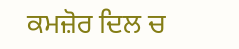ਕਮਜ਼ੋਰ ਦਿਲ ਚ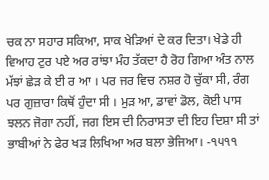ਚਕ ਨਾ ਸਹਾਰ ਸਕਿਆ, ਸਾਕ ਖੇੜਿਆਂ ਦੇ ਕਰ ਦਿਤਾ। ਖੇਡੇ ਹੀ ਵਿਆਹ ਟੁਰ ਪਏ ਅਰ ਰਾਂਝਾ ਮੰਹ ਤੱਕਦਾ ਹੈ ਰੋਹ ਗਿਆ ਅੰਤ ਨਾਲ ਮੱਝਾਂ ਛੇੜ ਕੇ ਈ ਰ ਆ । ਪਰ ਜਰ ਵਿਚ ਨਸ਼ਰ ਹੋ ਚੁੱਕਾ ਸੀ, ਰੰਗ ਪਰ ਗੁਜ਼ਾਰਾ ਕਿਥੋਂ ਹੁੰਦਾ ਸੀ । ਮੁੜ ਆ, ਡਾਵਾਂ ਡੋਲ, ਕੋਈ ਪਾਸ ਝਲਨ ਜੋਗਾ ਨਹੀਂ, ਜਗ ਇਸ ਦੀ ਨਿਰਾਸਤਾ ਦੀ ਇਹ ਦਿਸ਼ਾ ਸੀ ਤਾਂ ਭਾਬੀਆਂ ਨੇ ਫੇਰ ਖੜ ਲਿਖਿਆ ਅਰ ਬਲਾ ਭੇਜਿਆ। -੧੫੧੧